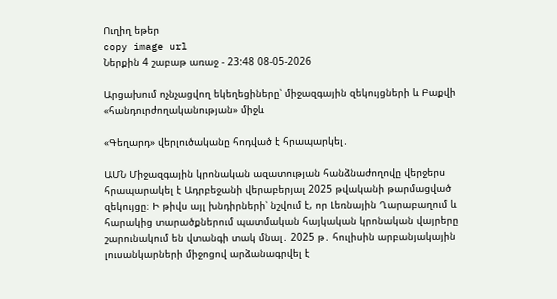Ուղիղ եթեր
copy image url
Ներքին 4 շաբաթ առաջ - 23:48 08-05-2026

Արցախում ոչնչացվող եկեղեցիները՝ միջազգային զեկույցների և Բաքվի «հանդուրժողականության» միջև

«Գեղարդ» վերլուծականը հոդված է հրապարկել․

ԱՄՆ Միջազգային կրոնական ազատության հանձնաժողովը վերջերս հրապարակել է Ադրբեջանի վերաբերյալ 2025 թվականի թարմացված զեկույցը։ Ի թիվս այլ խնդիրների՝ նշվում է, որ Լեռնային Ղարաբաղում և հարակից տարածքներում պատմական հայկական կրոնական վայրերը շարունակում են վտանգի տակ մնալ․ 2025 թ․ հուլիսին արբանյակային լուսանկարների միջոցով արձանագրվել է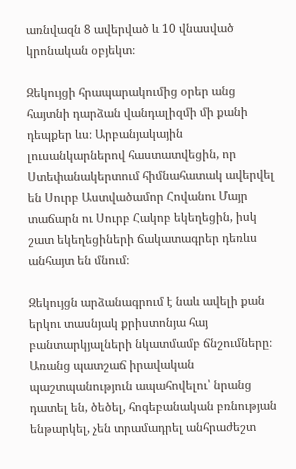առնվազն 8 ավերված և 10 վնասված կրոնական օբյեկտ։

Զեկույցի հրապարակումից օրեր անց հայտնի դարձան վանդալիզմի մի քանի դեպքեր ևս։ Արբանյակային լուսանկարներով հաստատվեցին, որ Ստեփանակերտում հիմնահատակ ավերվել են Սուրբ Աստվածամոր Հովանու Մայր տաճարն ու Սուրբ Հակոբ եկեղեցին, իսկ շատ եկեղեցիների ճակատագրեր դեռևս անհայտ են մնում։

Զեկույցն արձանագրում է նաև ավելի քան երկու տասնյակ քրիստոնյա հայ բանտարկյալների նկատմամբ ճնշումները։ Առանց պատշաճ իրավական պաշտպանություն ապահովելու՝ նրանց դատել են, ծեծել, հոգեբանական բռնության ենթարկել, չեն տրամադրել անհրաժեշտ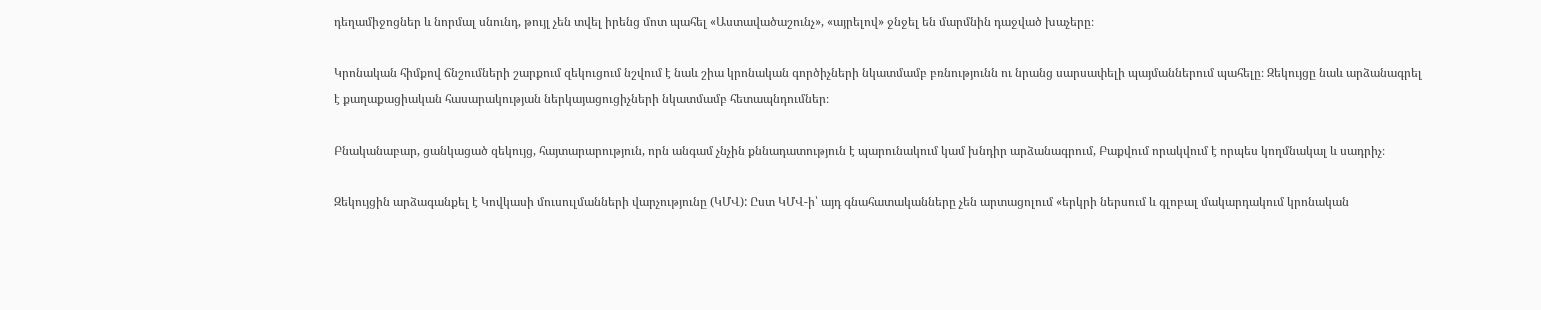դեղամիջոցներ և նորմալ սնունդ, թույլ չեն տվել իրենց մոտ պահել «Աստավածաշունչ», «այրելով» ջնջել են մարմնին դաջված խաչերը։

Կրոնական հիմքով ճնշումների շարքում զեկուցում նշվում է նաև շիա կրոնական գործիչների նկատմամբ բռնությունն ու նրանց սարսափելի պայմաններում պահելը։ Զեկույցը նաև արձանագրել է քաղաքացիական հասարակության ներկայացուցիչների նկատմամբ հետապնդումներ։

Բնականաբար, ցանկացած զեկույց, հայտարարություն, որն անգամ չնչին քննադատություն է պարունակում կամ խնդիր արձանագրում, Բաքվում որակվում է որպես կողմնակալ և սադրիչ։

Զեկույցին արձագանքել է Կովկասի մուսուլմանների վարչությունը (ԿՄՎ): Ըստ ԿՄՎ-ի՝ այդ գնահատականները չեն արտացոլում «երկրի ներսում և գլոբալ մակարդակում կրոնական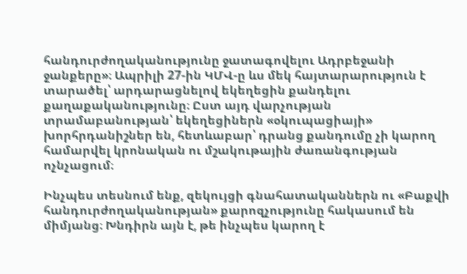հանդուրժողականությունը ջատագովելու Ադրբեջանի ջանքերը»։ Ապրիլի 27-ին ԿՄՎ-ը ևս մեկ հայտարարություն է տարածել՝ արդարացնելով եկեղեցին քանդելու քաղաքականությունը։ Ըստ այդ վարչության տրամաբանության՝ եկեղեցիներն «օկուպացիայի» խորհրդանիշներ են, հետևաբար՝ դրանց քանդումը չի կարող համարվել կրոնական ու մշակութային ժառանգության ոչնչացում։

Ինչպես տեսնում ենք, զեկույցի գնահատականներն ու «Բաքվի հանդուրժողականության» քարոզչությունը հակասում են միմյանց։ Խնդիրն այն է, թե ինչպես կարող է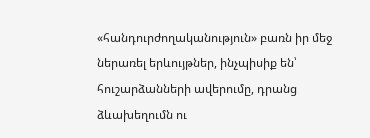«հանդուրժողականություն» բառն իր մեջ ներառել երևույթներ, ինչպիսիք են՝ հուշարձանների ավերումը, դրանց ձևախեղումն ու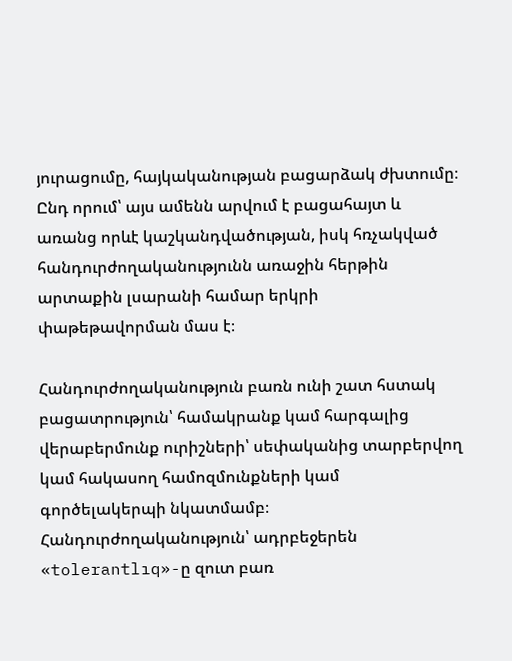յուրացումը, հայկականության բացարձակ ժխտումը։ Ընդ որում՝ այս ամենն արվում է բացահայտ և առանց որևէ կաշկանդվածության, իսկ հռչակված հանդուրժողականությունն առաջին հերթին արտաքին լսարանի համար երկրի փաթեթավորման մաս է։

Հանդուրժողականություն բառն ունի շատ հստակ բացատրություն՝ համակրանք կամ հարգալից վերաբերմունք ուրիշների՝ սեփականից տարբերվող կամ հակասող համոզմունքների կամ գործելակերպի նկատմամբ։ Հանդուրժողականություն՝ ադրբեջերեն «tolerantlıq»-ը զուտ բառ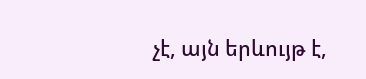չէ, այն երևույթ է,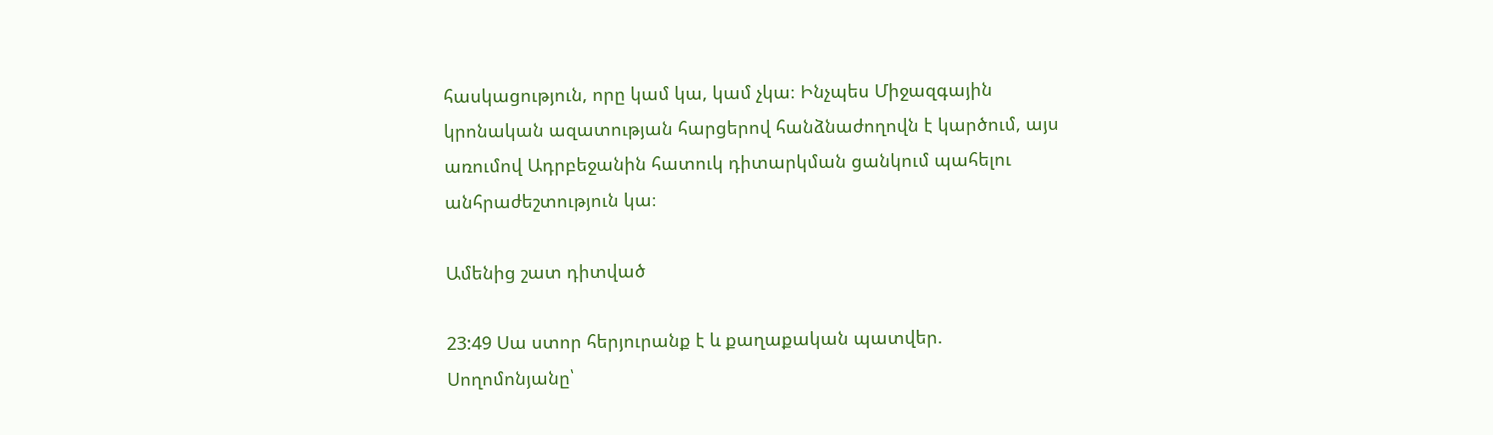հասկացություն, որը կամ կա, կամ չկա։ Ինչպես Միջազգային կրոնական ազատության հարցերով հանձնաժողովն է կարծում, այս առումով Ադրբեջանին հատուկ դիտարկման ցանկում պահելու անհրաժեշտություն կա։

Ամենից շատ դիտված

23:49 Սա ստոր հերյուրանք է և քաղաքական պատվեր. Սողոմոնյանը՝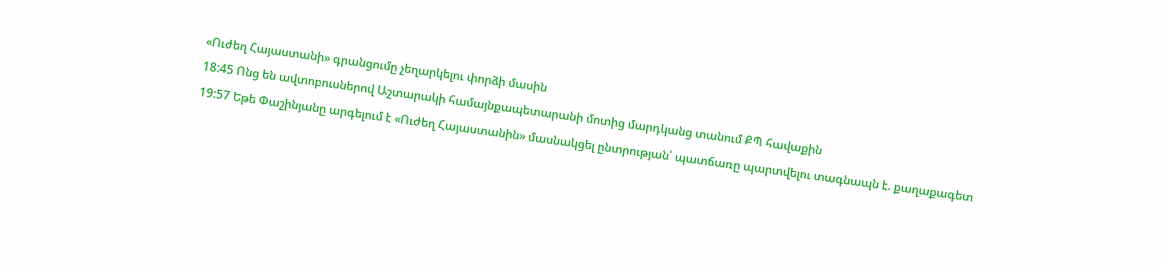«Ուժեղ Հայաստանի» գրանցումը չեղարկելու փորձի մասին
18:45 Ոնց են ավտոբուսներով Աշտարակի համայնքապետարանի մոտից մարդկանց տանում ՔՊ հավաքին
19:57 Եթե Փաշինյանը արգելում է «Ուժեղ Հայաստանին» մասնակցել ընտրության՝ պատճառը պարտվելու տագնապն է. քաղաքագետ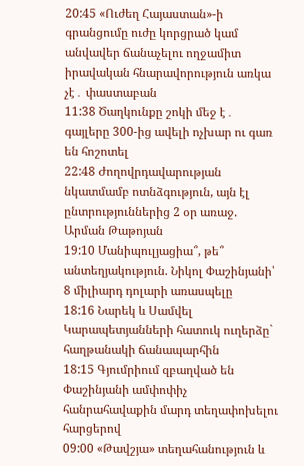20:45 «Ուժեղ Հայաստան»-ի գրանցումը ուժը կորցրած կամ անվավեր ճանաչելու ողջամիտ իրավական հնարավորություն առկա չէ․ փաստաբան
11:38 Ծաղկունքը շոկի մեջ է․ գայլերը 300-ից ավելի ոչխար ու գառ են հոշոտել
22:48 Ժողովրդավարության նկատմամբ ոտնձգություն, այն էլ ընտրություններից 2 օր առաջ. Արման Թաթոյան
19:10 Մանիպուլյացիա՞, թե՞ անտեղյակություն. Նիկոլ Փաշինյանի՝ 8 միլիարդ դոլարի առասպելը
18:16 Նարեկ և Սամվել Կարապետյանների հատուկ ուղերձը` հաղթանակի ճանապարհին
18:15 Գյումրիում զբաղված են Փաշինյանի ամփոփիչ հանրահավաքին մարդ տեղափոխելու հարցերով
09:00 «Թավշյա» տեղահանություն և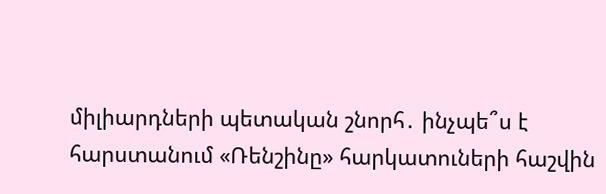միլիարդների պետական շնորհ․ ինչպե՞ս է հարստանում «Ռենշինը» հարկատուների հաշվին